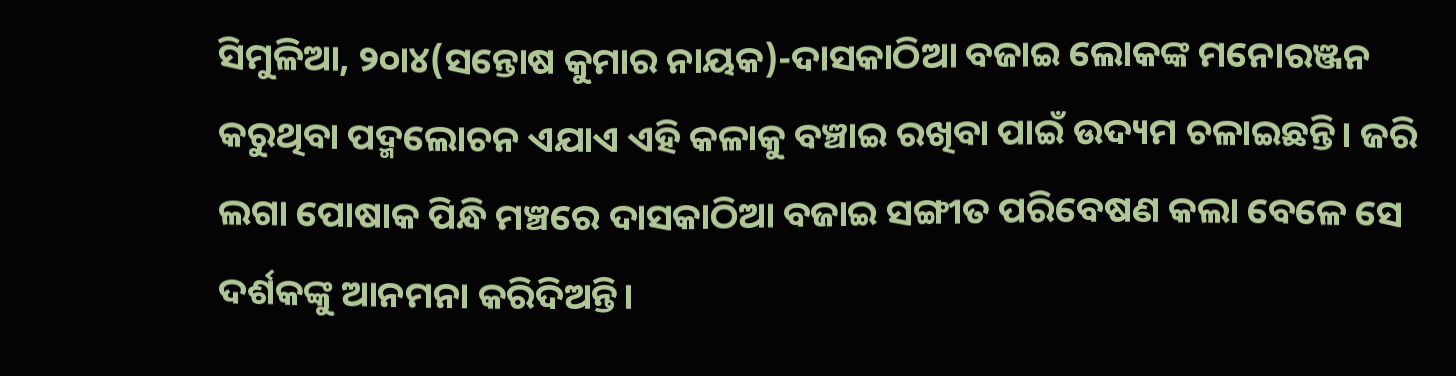ସିମୁଳିଆ, ୨୦ା୪(ସନ୍ତୋଷ କୁମାର ନାୟକ)-ଦାସକାଠିଆ ବଜାଇ ଲୋକଙ୍କ ମନୋରଞ୍ଜନ କରୁଥିବା ପଦ୍ମଲୋଚନ ଏଯାଏ ଏହି କଳାକୁ ବଞ୍ଚାଇ ରଖିବା ପାଇଁ ଉଦ୍ୟମ ଚଳାଇଛନ୍ତି। ଜରି ଲଗା ପୋଷାକ ପିନ୍ଧି ମଞ୍ଚରେ ଦାସକାଠିଆ ବଜାଇ ସଙ୍ଗୀତ ପରିବେଷଣ କଲା ବେଳେ ସେ ଦର୍ଶକଙ୍କୁ ଆନମନା କରିଦିଅନ୍ତି।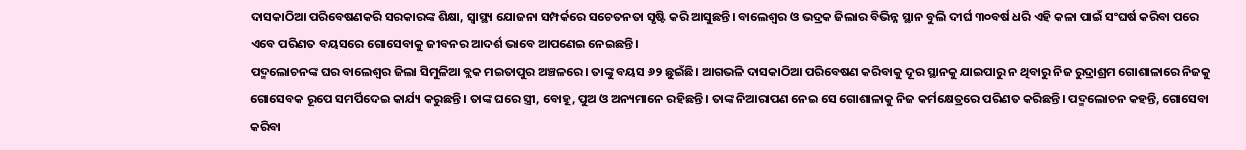ଦାସକାଠିଆ ପରିବେଷଣକରି ସରକାରଙ୍କ ଶିକ୍ଷା, ସ୍ବାସ୍ଥ୍ୟ ଯୋଜନା ସମ୍ପର୍କରେ ସଚେତନତା ସୃଷ୍ଟି କରି ଆସୁଛନ୍ତି। ବାଲେଶ୍ୱର ଓ ଭଦ୍ରକ ଜିଲାର ବିଭିନ୍ନ ସ୍ଥାନ ବୁଲି ଦୀର୍ଘ ୩୦ବର୍ଷ ଧରି ଏହି କଳା ପାଇଁ ସଂଘର୍ଷ କରିବା ପରେ ଏବେ ପରିଣତ ବୟସରେ ଗୋସେବାକୁ ଜୀବନର ଆଦର୍ଶ ଭାବେ ଆପଣେଇ ନେଇଛନ୍ତି।
ପଦ୍ମଲୋଚନଙ୍କ ଘର ବାଲେଶ୍ୱର ଜିଲା ସିମୁଳିଆ ବ୍ଲକ ମଇତାପୁର ଅଞ୍ଚଳରେ। ତାଙ୍କୁ ବୟସ ୬୨ ଛୁଇଁଛି। ଆଗଭଳି ଦାସକାଠିଆ ପରିବେଷଣ କରିବାକୁ ଦୂର ସ୍ଥାନକୁ ଯାଇପାରୁ ନ ଥିବାରୁ ନିଜ ରୁଦ୍ରାଶ୍ରମ ଗୋଶାଳାରେ ନିଜକୁ ଗୋସେବକ ରୂପେ ସମର୍ପିଦେଇ କାର୍ଯ୍ୟ କରୁଛନ୍ତି। ତାଙ୍କ ଘରେ ସ୍ତ୍ରୀ, ବୋହୂ, ପୁଅ ଓ ଅନ୍ୟମାନେ ରହିଛନ୍ତି। ତାଙ୍କ ନିଆରାପଣ ନେଇ ସେ ଗୋଶାଳାକୁ ନିଜ କର୍ମକ୍ଷେତ୍ରରେ ପରିଣତ କରିଛନ୍ତି। ପଦ୍ମଲୋଚନ କହନ୍ତି, ଗୋସେବା କରିବା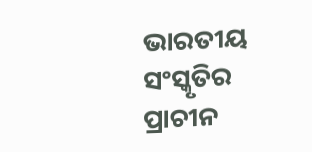ଭାରତୀୟ ସଂସ୍କୃତିର ପ୍ରାଚୀନ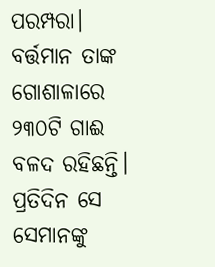ପରମ୍ପରା। ବର୍ତ୍ତମାନ ତାଙ୍କ ଗୋଶାଳାରେ ୨୩୦ଟି ଗାଈ ବଳଦ ରହିଛନ୍ତି। ପ୍ରତିଦିନ ସେ ସେମାନଙ୍କୁ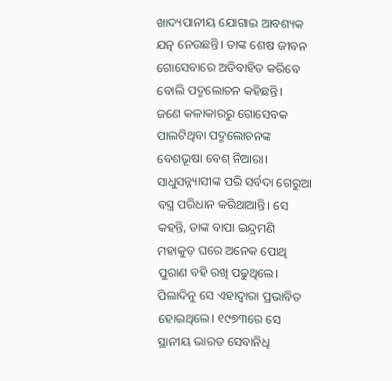ଖାଦ୍ୟପାନୀୟ ଯୋଗାଇ ଆବଶ୍ୟକ ଯତ୍ନ ନେଉଛନ୍ତି। ତାଙ୍କ ଶେଷ ଜୀବନ ଗୋସେବାରେ ଅତିବାହିତ କରିବେ ବୋଲି ପଦ୍ମଲୋଚନ କହିଛନ୍ତି।
ଜଣେ କଳାକାରରୁ ଗୋସେବକ ପାଲଟିଥିବା ପଦ୍ମଲୋଚନଙ୍କ ବେଶଭୂଷା ବେଶ୍ ନିଆରା। ସାଧୁସନ୍ନ୍ୟାସୀଙ୍କ ପରି ସର୍ବଦା ଗେରୁଆ ବସ୍ତ୍ର ପରିଧାନ କରିଥାଆନ୍ତି। ସେ କହନ୍ତି, ତାଙ୍କ ବାପା ଇନ୍ଦ୍ରମଣି ମହାକୁଡ଼ ଘରେ ଅନେକ ପୋଥି ପୁରାଣ ବହି ରଖି ପଢୁଥିଲେ। ପିଲାଦିନୁ ସେ ଏହାଦ୍ୱାରା ପ୍ରଭାବିତ ହୋଇଥିଲେ। ୧୯୭୩ରେ ସେ ସ୍ଥାନୀୟ ଭାରତ ସେବାନିଧି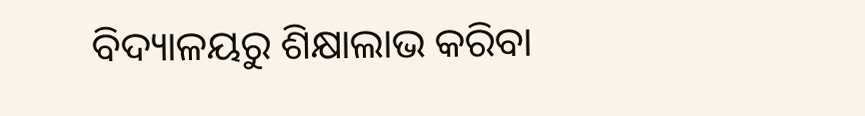ବିଦ୍ୟାଳୟରୁ ଶିକ୍ଷାଲାଭ କରିବା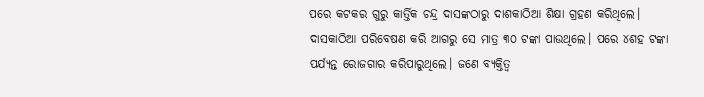ପରେ କଟକର ଗୁରୁ କାର୍ତ୍ତିକ ଚନ୍ଦ୍ର ଦାସଙ୍କଠାରୁ ଦାଶକାଠିଆ ଶିକ୍ଷା ଗ୍ରହଣ କରିଥିଲେ। ଦାସକାଠିଆ ପରିବେଷଣ କରି ଆଗରୁ ସେ ମାତ୍ର ୩୦ ଟଙ୍କା ପାଉଥିଲେ। ପରେ ୪ଶହ ଟଙ୍କା ପର୍ଯ୍ୟନ୍ତ ରୋଜଗାର କରିପାରୁଥିଲେ। ଜଣେ ବ୍ୟକ୍ତିତ୍ୱ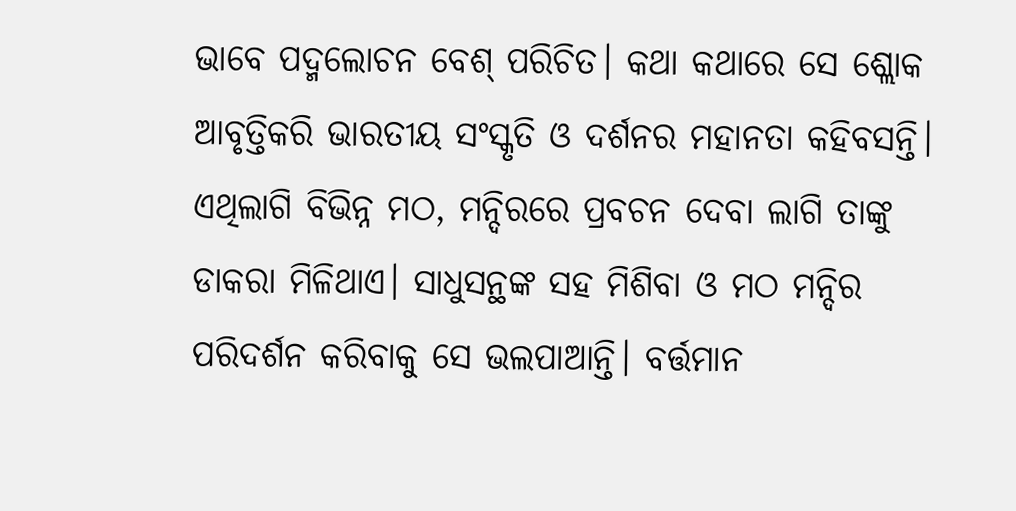ଭାବେ ପଦ୍ମଲୋଚନ ବେଶ୍ ପରିଚିତ। କଥା କଥାରେ ସେ ଶ୍ଲୋକ ଆବୃତ୍ତିକରି ଭାରତୀୟ ସଂସ୍କୃତି ଓ ଦର୍ଶନର ମହାନତା କହିବସନ୍ତି। ଏଥିଲାଗି ବିଭିନ୍ନ ମଠ, ମନ୍ଦିରରେ ପ୍ରବଚନ ଦେବା ଲାଗି ତାଙ୍କୁ ଡାକରା ମିଳିଥାଏ। ସାଧୁସନ୍ଥଙ୍କ ସହ ମିଶିବା ଓ ମଠ ମନ୍ଦିର ପରିଦର୍ଶନ କରିବାକୁ ସେ ଭଲପାଆନ୍ତି। ବର୍ତ୍ତମାନ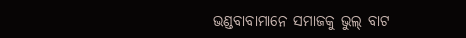ଭଣ୍ଡବାବାମାନେ ସମାଜକୁ ଭୁଲ୍ ବାଟ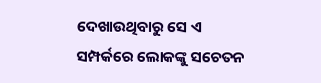ଦେଖାଉଥିବାରୁ ସେ ଏ ସମ୍ପର୍କରେ ଲୋକଙ୍କୁ ସଚେତନ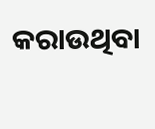କରାଉଥିବା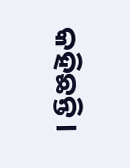କହିଛନ୍ତି।